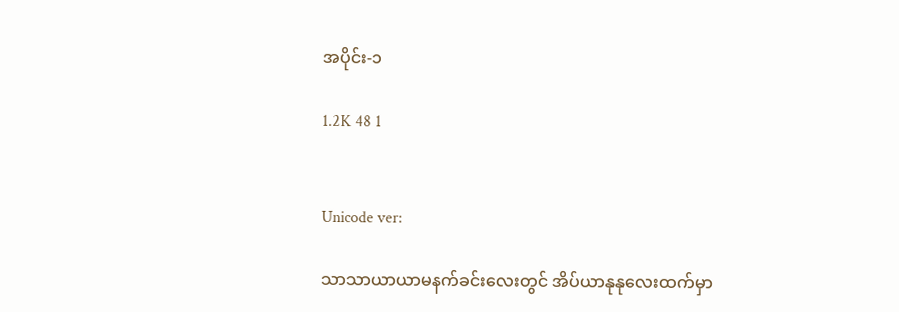အပိုင်း-၁

1.2K 48 1


Unicode ver:

သာသာယာယာမနက်ခင်းလေးတွင် အိပ်ယာနုနုလေးထက်မှာ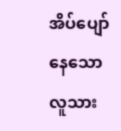အိပ်ပျော်နေသော လူသား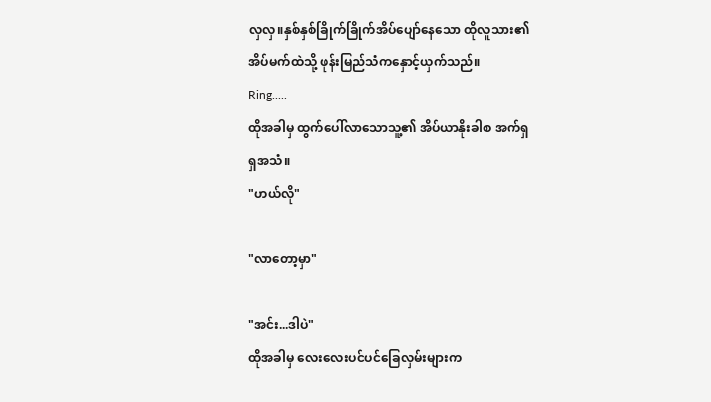လှလှ။နှစ်နှစ်ခြိုက်ခြိုက်အိပ်ပျော်နေသော ထိုလူသား၏အိပ်မက်ထဲသို့ ဖုန်းမြည်သံကနှောင့်ယှက်သည်။
Ring.....
ထိုအခါမှ ထွက်ပေါ်လာသောသူ့၏ အိပ်ယာနိုးခါစ အက်ရှရှအသံ။
"ဟယ်လို"

"လာတော့မှာ"

"အင်း...ဒါပဲ"
ထိုအခါမှ လေးလေးပင်ပင်ခြေလှမ်းများက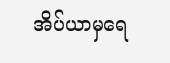အိပ်ယာမှရေ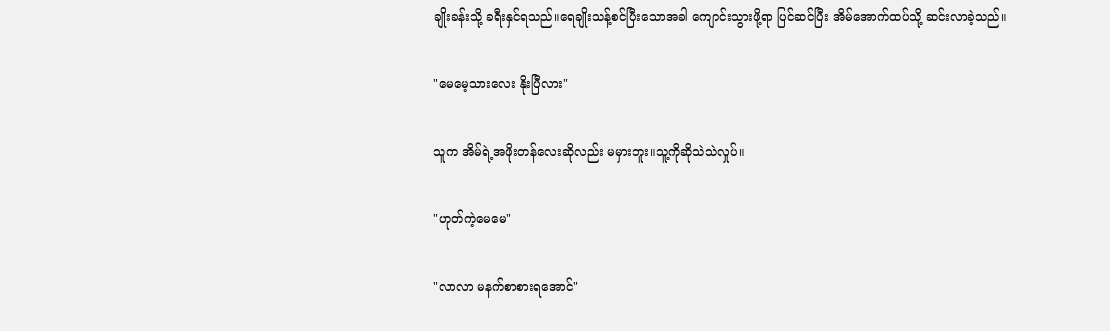ချိုးခန်းသို့ ခရီးနှင်ရသည်။ရေချိုးသန့်စင်ပြီးသောအခါ ကျောင်းသွားဖို့ရာ ပြင်ဆင်ပြီး အိမ်အောက်ထပ်သို့ ဆင်းလာခဲ့သည်။

"မေမေ့သား‌လေး နိုးပြီလား"

သူက အိမ်ရဲ့အဖိုးတန်လေးဆိုလည်း မမှားဘူး။သူ့ကိုဆိုသဲသဲလှုပ်။

"ဟုတ်ကဲ့မေမေ"

"လာလာ မနက်စာစားရအောင်"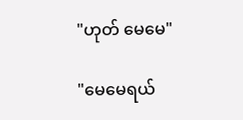"ဟုတ် မေမေ"

"မေမေရယ်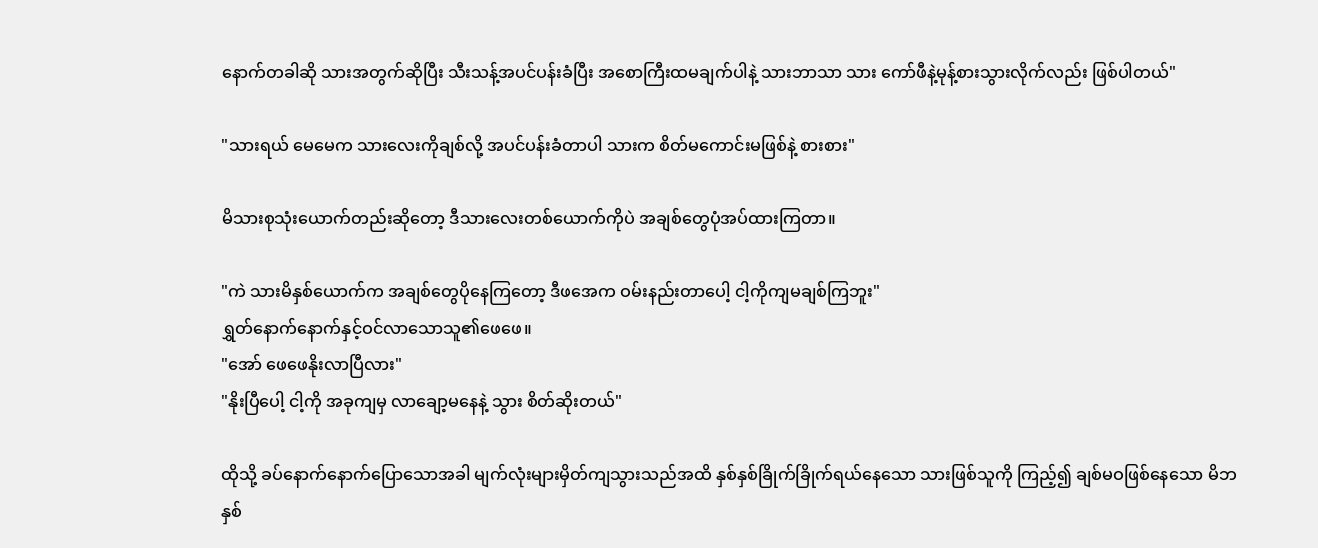နောက်တခါဆို သားအတွက်ဆိုပြီး သီးသန့်အပင်ပန်းခံပြီး အစောကြီးထမချက်ပါနဲ့ သားဘာသာ သား ကော်ဖီနဲ့မုန့်စားသွားလိုက်လည်း ဖြစ်ပါတယ်"

"သားရယ် မေမေက သားလေးကိုချစ်လို့ အပင်ပန်းခံတာပါ သားက စိတ်မကောင်းမဖြစ်နဲ့ စားစား"

မိသားစုသုံးယောက်တည်းဆိုတော့ ဒီသားလေးတစ်ယောက်ကိုပဲ အချစ်တွေပုံအပ်ထားကြတာ။

"ကဲ သားမိနှစ်ယောက်က အချစ်တွေပိုနေကြတော့ ဒီဖအေက ဝမ်းနည်းတာပေါ့ ငါ့ကိုကျမချစ်ကြဘူး"
ရွှတ်နောက်နောက်နှင့်ဝင်လာသောသူ၏ဖေဖေ။
"အော် ဖေဖေနိုးလာပြီလား"
"နိုးပြီပေါ့ ငါ့ကို အခုကျမှ လာချော့မနေနဲ့ သွား စိတ်ဆိုးတယ်"

ထိုသို့ ခပ်နောက်နောက်ပြောသောအခါ မျက်လုံးများမှိတ်ကျသွားသည်အထိ နှစ်နှစ်ခြိုက်ခြိုက်ရယ်နေသော သားဖြစ်သူကို ကြည့်၍ ချစ်မဝဖြစ်နေသော မိဘနှစ်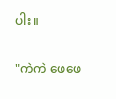ပါး။

"ကဲကဲ ဖေဖေ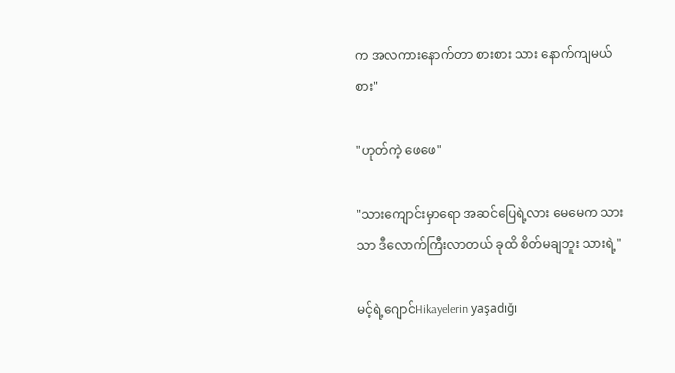က အလကားနောက်တာ စားစား သား နောက်ကျမယ် စား"

"ဟုတ်ကဲ့ ဖေဖေ"

"သားကျောင်းမှာရော အဆင်ပြေရဲ့လား မေမေက သားသာ ဒီလောက်ကြီးလာတယ် ခုထိ စိတ်မချဘူး သားရဲ့"

မင့်ရဲ့ဂျောင်Hikayelerin yaşadığı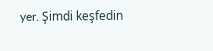yer. Şimdi keşfedin